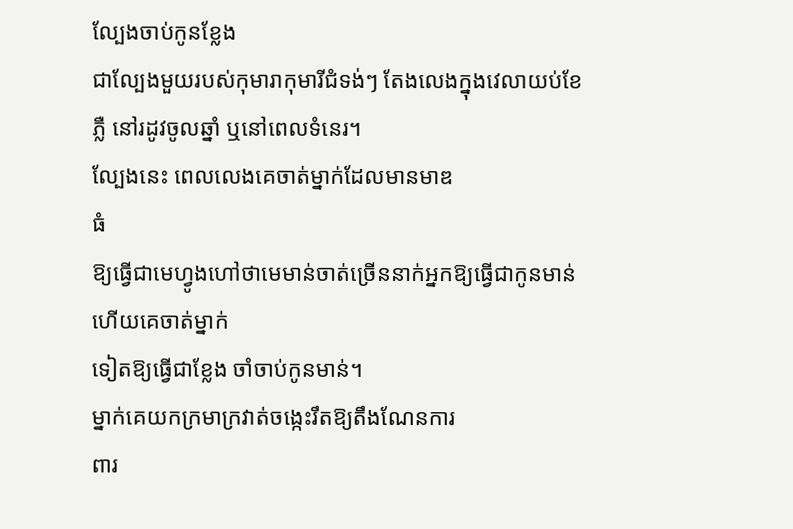ល្បែងចាប់កូនខ្លែង
ជាល្បែងមួយរបស់កុមារាកុមារីជំទង់ៗ តែងលេងក្នុងវេលាយប់ខែ
ភ្លឺ នៅរដូវចូលឆ្នាំ ឬនៅពេលទំនេរ។
ល្បែងនេះ ពេលលេងគេចាត់ម្នាក់ដែលមានមាឌ
ធំ
ឱ្យធ្វើជាមេហ្វូងហៅថាមេមាន់ចាត់ច្រើននាក់អ្នកឱ្យធ្វើជាកូនមាន់
ហើយគេចាត់ម្នាក់
ទៀតឱ្យធ្វើជាខ្លែង ចាំចាប់កូនមាន់។
ម្នាក់គេយកក្រមាក្រវាត់ចង្កេះរឹតឱ្យតឹងណែនការ
ពារ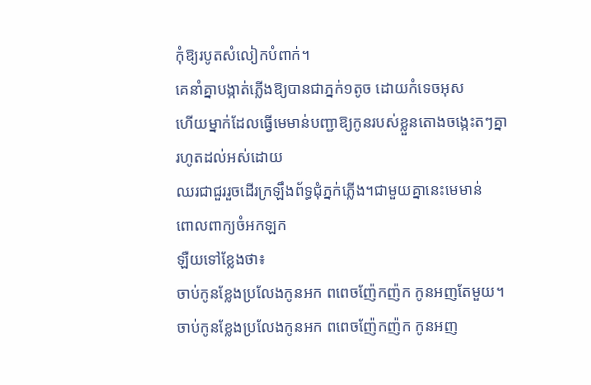កុំឱ្យរបូតសំលៀកបំពាក់។
គេនាំគ្នាបង្កាត់ភ្លើងឱ្យបានជាភ្នក់១តូច ដោយកំទេចអុស
ហើយម្នាក់ដែលធ្វើមេមាន់បញ្ជាឱ្យកូនរបស់ខ្លួនតោងចង្កេះតៗគ្នា
រហូតដល់អស់ដោយ
ឈរជាជួររួចដើរក្រឡឹងព័ទ្ធជុំភ្នក់ភ្លើង។ជាមួយគ្នានេះមេមាន់
ពោលពាក្យចំអកឡក
ឡឺយទៅខ្លែងថា៖
ចាប់កូនខ្លែងប្រលែងកូនអក ពពេចញ៉ែកញ៉ក កូនអញតែមួយ។
ចាប់កូនខ្លែងប្រលែងកូនអក ពពេចញ៉ែកញ៉ក កូនអញ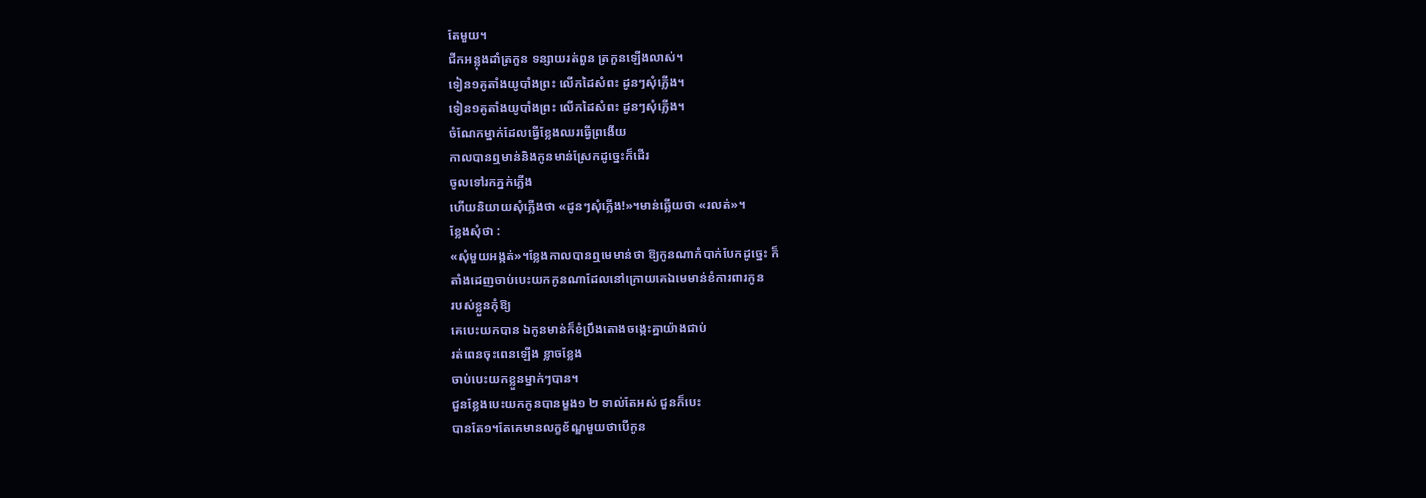តែមួយ។
ជីកអន្លុងដាំត្រកួន ទន្សាយរត់ពួន ត្រកួនឡើងលាស់។
ទៀន១គូតាំងយូបាំងព្រះ លើកដៃសំពះ ដូនៗសុំភ្លើង។
ទៀន១គូតាំងយូបាំងព្រះ លើកដៃសំពះ ដូនៗសុំភ្លើង។
ចំណែកម្នាក់ដែលធ្វើខ្លែងឈរធ្វើព្រងើយ
កាលបានឮមាន់និងកូនមាន់ស្រែកដូច្នេះក៏ដើរ
ចូលទៅរកភ្នក់ភ្លើង
ហើយនិយាយសុំភ្លើងថា «ដូនៗសុំភ្លើង!»។មាន់ឆ្លើយថា «រលត់»។
ខ្លែងសុំថា :
«សុំមួយអង្កត់»។ខ្លែងកាលបានឮមេមាន់ថា ឱ្យកូនណាកំបាក់បែកដូច្នេះ ក៏
តាំងដេញចាប់បេះយកកូនណាដែលនៅក្រោយគេឯមេមាន់ខំការពារកូន
របស់ខ្លួនកុំឱ្យ
គេបេះយកបាន ឯកូនមាន់ក៏ខំប្រឹងតោងចង្កេះគ្នាយ៉ាងជាប់
រត់ពេនចុះពេនឡើង ខ្លាចខ្លែង
ចាប់បេះយកខ្លួនម្នាក់ៗបាន។
ជួនខ្លែងបេះយកកូនបានម្ខង១ ២ ទាល់តែអស់ ជួនក៏បេះ
បានតែ១។តែគេមានលក្ខខ័ណ្ឌមួយថាបើកូន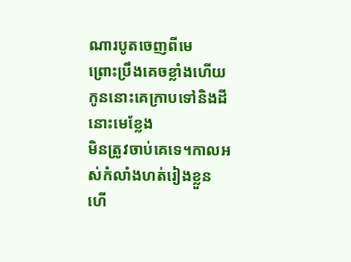ណារបូតចេញពីមេ
ព្រោះប្រឹងគេចខ្លាំងហើយ
កូននោះគេក្រាបទៅនិងដីនោះមេខ្លែង
មិនត្រូវចាប់គេទេ។កាលអស់កំលាំងហត់រៀងខ្លួន
ហើ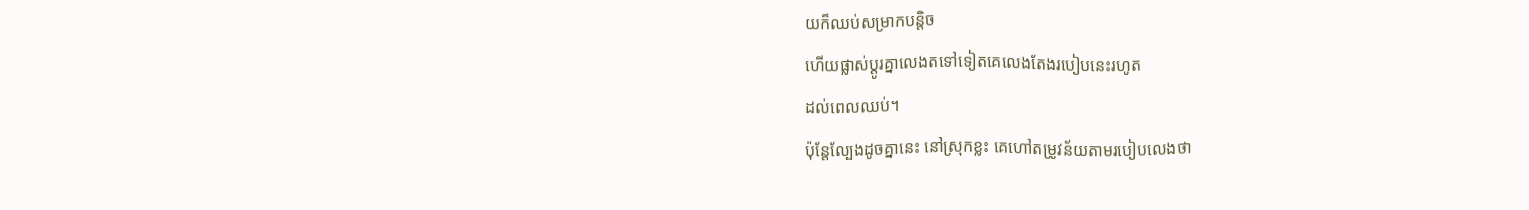យក៏ឈប់សម្រាកបន្ដិច
ហើយផ្លាស់ប្ដូរគ្នាលេងតទៅទៀតគេលេងតែងរបៀបនេះរហូត
ដល់ពេលឈប់។
ប៉ុន្ដែល្បែងដូចគ្នានេះ នៅស្រុកខ្លះ គេហៅតម្រូវន័យតាមរបៀបលេងថា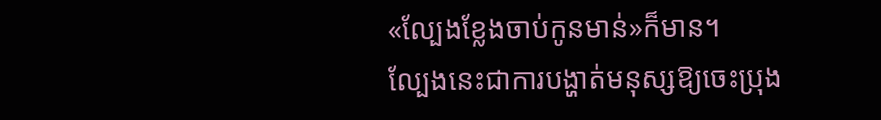«ល្បែងខ្លែងចាប់កូនមាន់»ក៏មាន។
ល្បែងនេះជាការបង្ហាត់មនុស្សឱ្យចេះប្រុង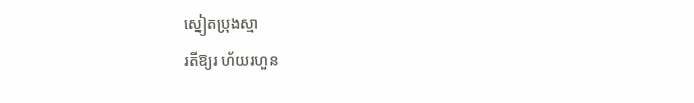ស្នៀតប្រុងស្មា
រតីឱ្យរ ហ័យរហួន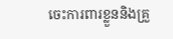ចេះការពារខ្លួននិងគ្រួ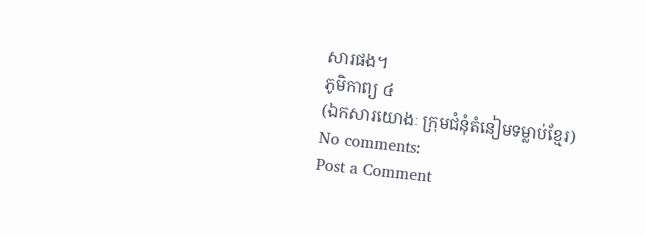សារផង។
ភូមិកាព្យ ៤
(ឯកសារយោងៈ ក្រុមជំនុំតំនៀមទម្លាប់ខ្មែរ)
No comments:
Post a Comment